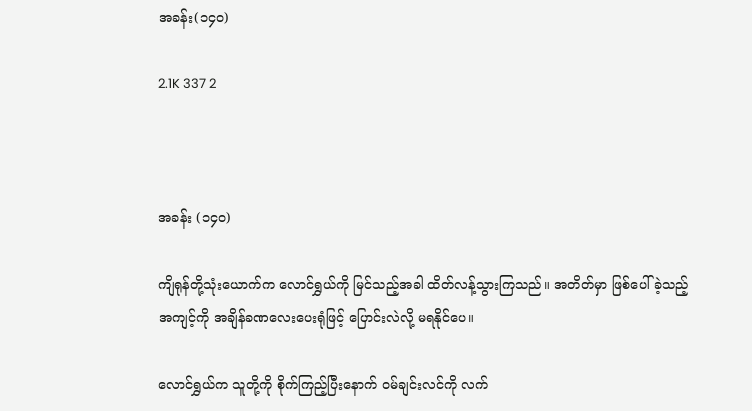အခန်း(၁၄၀)

2.1K 337 2



အခန်း (၁၄၀)

ကျိရုန်တို့သုံးယောက်က လောင်ရွှယ်ကို မြင်သည့်အခါ ထိတ်လန့်သွားကြသည်။ အတိတ်မှာ ဖြစ်ပေါ်ခဲ့သည့် အကျင့်ကို အချိန်ခဏလေးပေးရုံဖြင့် ပြောင်းလဲလို့ မရနိုင်ပေ။

လောင်ရွှယ်က သူတို့ကို စိုက်ကြည့်ပြီးနောက် ဝမ်ချင်းလင်ကို လက်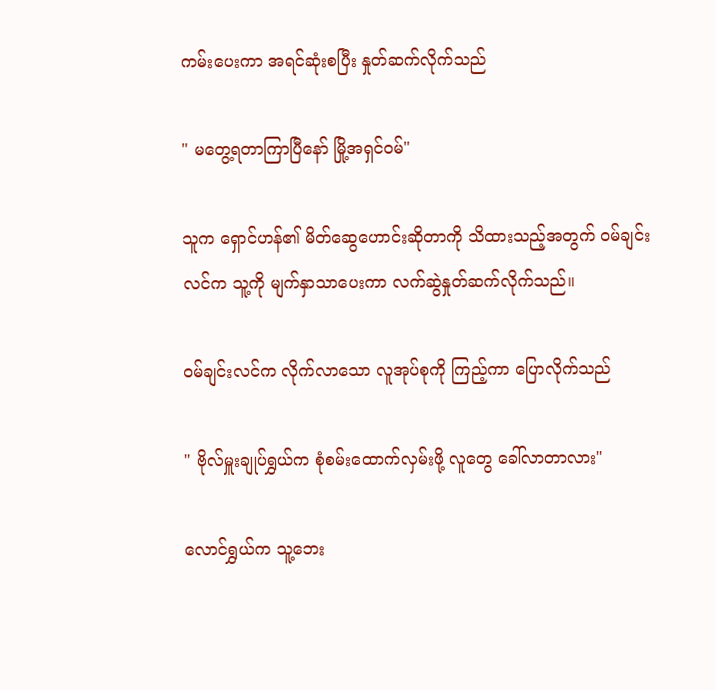ကမ်းပေးကာ အရင်ဆုံးစပြီး နှုတ်ဆက်လိုက်သည်

" မတွေ့ရတာကြာပြီနော် မြို့အရှင်ဝမ်"

သူက ရှောင်ဟန်၏ မိတ်ဆွေဟောင်းဆိုတာကို သိထားသည့်အတွက် ဝမ်ချင်းလင်က သူ့ကို မျက်နှာသာပေးကာ လက်ဆွဲနှုတ်ဆက်လိုက်သည်။

ဝမ်ချင်းလင်က လိုက်လာသော လူအုပ်စုကို ကြည့်ကာ ပြောလိုက်သည်

" ဗိုလ်မှူးချုပ်ရွှယ်က စုံစမ်းထောက်လှမ်းဖို့ လူတွေ ခေါ်လာတာလား"

လောင်ရွှယ်က သူ့ဘေး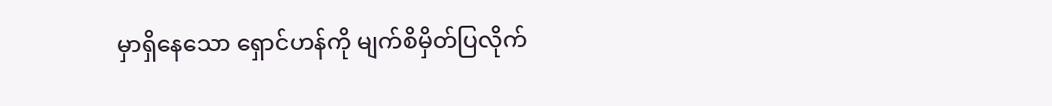မှာရှိနေသော ရှောင်ဟန်ကို မျက်စိမှိတ်ပြလိုက်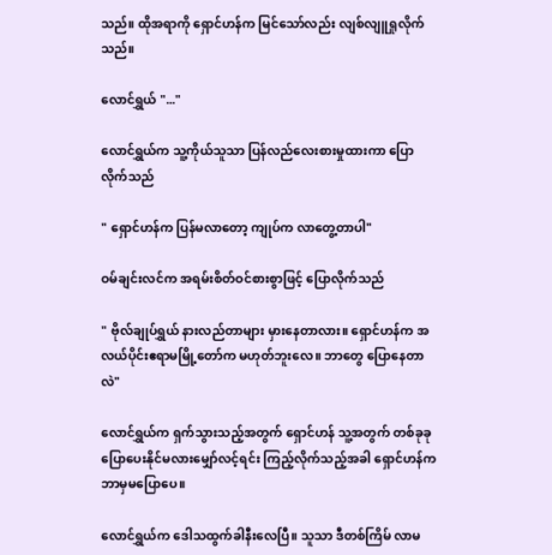သည်။ ထိုအရာကို ရှောင်ဟန်က မြင်သော်လည်း လျစ်လျူရှုလိုက်သည်။

လောင်ရွှယ် "..."

လောင်ရွှယ်က သူ့ကိုယ်သူသာ ပြန်လည်လေးစားမှုထားကာ ပြောလိုက်သည်

" ရှောင်ဟန်က ပြန်မလာတော့ ကျုပ်က လာတွေ့တာပါ"

ဝမ်ချင်းလင်က အရမ်းစိတ်ဝင်စားစွာဖြင့် ပြောလိုက်သည်

" ဗိုလ်ချုပ်ရွှယ် နားလည်တာများ မှားနေတာလား။ ရှောင်ဟန်က အလယ်ပိုင်းဧရာမမြို့တော်က မဟုတ်ဘူးလေ။ ဘာတွေ ပြောနေတာလဲ"

လောင်ရွှယ်က ရှက်သွားသည့်အတွက် ရှောင်ဟန် သူ့အတွက် တစ်ခုခု ပြောပေးနိုင်မလားမျှော်လင့်ရင်း ကြည့်လိုက်သည့်အခါ ရှောင်ဟန်က ဘာမှမပြောပေ။

လောင်ရွှယ်က ဒေါသထွက်ခါနီးလေပြီ။ သူသာ ဒီတစ်ကြိမ် လာမ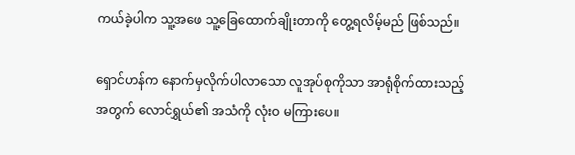ကယ်ခဲ့ပါက သူ့အဖေ သူ့ခြေထောက်ချိုးတာကို တွေ့ရလိမ့်မည် ဖြစ်သည်။

ရှောင်ဟန်က နောက်မှလိုက်ပါလာသော လူအုပ်စုကိုသာ အာရုံစိုက်ထားသည့်အတွက် လောင်ရွှယ်၏ အသံကို လုံးဝ မကြားပေ။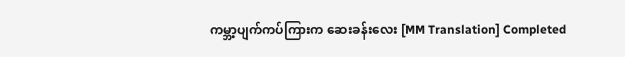ကမ္ဘာ့ပျက်ကပ်ကြားက ဆေးခန်းလေး [MM Translation] Completed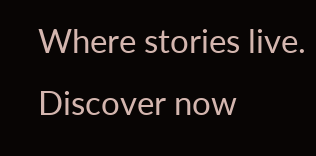Where stories live. Discover now